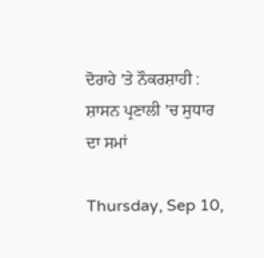ਦੋਰਾਹੇ ’ਤੇ ਨੌਕਰਸ਼ਾਹੀ : ਸ਼ਾਸਨ ਪ੍ਰਣਾਲੀ ’ਚ ਸੁਧਾਰ ਦਾ ਸਮਾਂ

Thursday, Sep 10,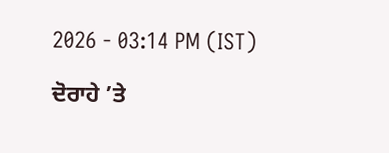2026 - 03:14 PM (IST)

ਦੋਰਾਹੇ ’ਤੇ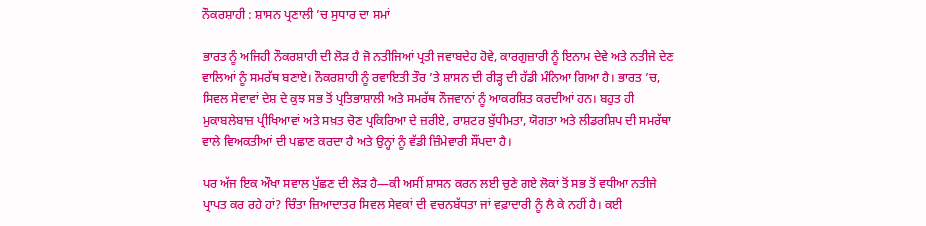ਨੌਕਰਸ਼ਾਹੀ : ਸ਼ਾਸਨ ਪ੍ਰਣਾਲੀ ’ਚ ਸੁਧਾਰ ਦਾ ਸਮਾਂ

ਭਾਰਤ ਨੂੰ ਅਜਿਹੀ ਨੌਕਰਸ਼ਾਹੀ ਦੀ ਲੋੜ ਹੈ ਜੋ ਨਤੀਜਿਆਂ ਪ੍ਰਤੀ ਜਵਾਬਦੇਹ ਹੋਵੇ, ਕਾਰਗੁਜ਼ਾਰੀ ਨੂੰ ਇਨਾਮ ਦੇਵੇ ਅਤੇ ਨਤੀਜੇ ਦੇਣ ਵਾਲਿਆਂ ਨੂੰ ਸਮਰੱਥ ਬਣਾਏ। ਨੌਕਰਸ਼ਾਹੀ ਨੂੰ ਰਵਾਇਤੀ ਤੌਰ ’ਤੇ ਸ਼ਾਸਨ ਦੀ ਰੀੜ੍ਹ ਦੀ ਹੱਡੀ ਮੰਨਿਆ ਗਿਆ ਹੈ। ਭਾਰਤ ’ਚ, ਸਿਵਲ ਸੇਵਾਵਾਂ ਦੇਸ਼ ਦੇ ਕੁਝ ਸਭ ਤੋਂ ਪ੍ਰਤਿਭਾਸ਼ਾਲੀ ਅਤੇ ਸਮਰੱਥ ਨੌਜਵਾਨਾਂ ਨੂੰ ਆਕਰਸ਼ਿਤ ਕਰਦੀਆਂ ਹਨ। ਬਹੁਤ ਹੀ ਮੁਕਾਬਲੇਬਾਜ਼ ਪ੍ਰੀਖਿਆਵਾਂ ਅਤੇ ਸਖ਼ਤ ਚੋਣ ਪ੍ਰਕਿਰਿਆ ਦੇ ਜ਼ਰੀਏ, ਰਾਸ਼ਟਰ ਬੁੱਧੀਮਤਾ, ਯੋਗਤਾ ਅਤੇ ਲੀਡਰਸ਼ਿਪ ਦੀ ਸਮਰੱਥਾ ਵਾਲੇ ਵਿਅਕਤੀਆਂ ਦੀ ਪਛਾਣ ਕਰਦਾ ਹੈ ਅਤੇ ਉਨ੍ਹਾਂ ਨੂੰ ਵੱਡੀ ਜ਼ਿੰਮੇਵਾਰੀ ਸੌਂਪਦਾ ਹੈ।

ਪਰ ਅੱਜ ਇਕ ਔਖਾ ਸਵਾਲ ਪੁੱਛਣ ਦੀ ਲੋੜ ਹੈ—ਕੀ ਅਸੀਂ ਸ਼ਾਸਨ ਕਰਨ ਲਈ ਚੁਣੇ ਗਏ ਲੋਕਾਂ ਤੋਂ ਸਭ ਤੋਂ ਵਧੀਆ ਨਤੀਜੇ ਪ੍ਰਾਪਤ ਕਰ ਰਹੇ ਹਾਂ? ਚਿੰਤਾ ਜ਼ਿਆਦਾਤਰ ਸਿਵਲ ਸੇਵਕਾਂ ਦੀ ਵਚਨਬੱਧਤਾ ਜਾਂ ਵਫ਼ਾਦਾਰੀ ਨੂੰ ਲੈ ਕੇ ਨਹੀਂ ਹੈ। ਕਈ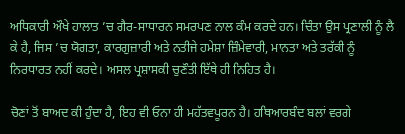ਅਧਿਕਾਰੀ ਔਖੇ ਹਾਲਾਤ ’ਚ ਗੈਰ-ਸਾਧਾਰਨ ਸਮਰਪਣ ਨਾਲ ਕੰਮ ਕਰਦੇ ਹਨ। ਚਿੰਤਾ ਉਸ ਪ੍ਰਣਾਲੀ ਨੂੰ ਲੈ ਕੇ ਹੈ, ਜਿਸ ’ਚ ਯੋਗਤਾ, ਕਾਰਗੁਜ਼ਾਰੀ ਅਤੇ ਨਤੀਜੇ ਹਮੇਸ਼ਾ ਜ਼ਿੰਮੇਵਾਰੀ, ਮਾਨਤਾ ਅਤੇ ਤਰੱਕੀ ਨੂੰ ਨਿਰਧਾਰਤ ਨਹੀਂ ਕਰਦੇ। ਅਸਲ ਪ੍ਰਸ਼ਾਸਕੀ ਚੁਣੌਤੀ ਇੱਥੇ ਹੀ ਨਿਹਿਤ ਹੈ।

ਚੋਣਾਂ ਤੋਂ ਬਾਅਦ ਕੀ ਹੁੰਦਾ ਹੈ, ਇਹ ਵੀ ਓਨਾ ਹੀ ਮਹੱਤਵਪੂਰਨ ਹੈ। ਹਥਿਆਰਬੰਦ ਬਲਾਂ ਵਰਗੇ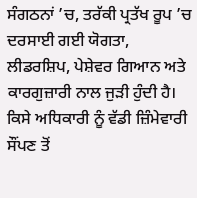ਸੰਗਠਨਾਂ ’ਚ, ਤਰੱਕੀ ਪ੍ਰਤੱਖ ਰੂਪ ’ਚ ਦਰਸਾਈ ਗਈ ਯੋਗਤਾ, ਲੀਡਰਸ਼ਿਪ, ਪੇਸ਼ੇਵਰ ਗਿਆਨ ਅਤੇ ਕਾਰਗੁਜ਼ਾਰੀ ਨਾਲ ਜੁੜੀ ਹੁੰਦੀ ਹੈ। ਕਿਸੇ ਅਧਿਕਾਰੀ ਨੂੰ ਵੱਡੀ ਜ਼ਿੰਮੇਵਾਰੀ ਸੌਂਪਣ ਤੋਂ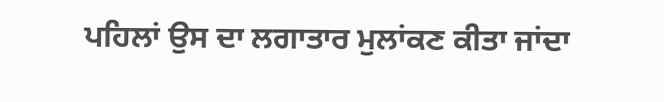ਪਹਿਲਾਂ ਉਸ ਦਾ ਲਗਾਤਾਰ ਮੁਲਾਂਕਣ ਕੀਤਾ ਜਾਂਦਾ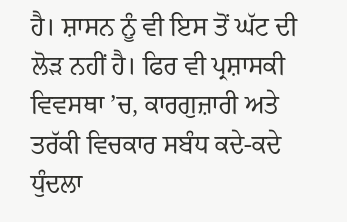ਹੈ। ਸ਼ਾਸਨ ਨੂੰ ਵੀ ਇਸ ਤੋਂ ਘੱਟ ਦੀ ਲੋੜ ਨਹੀਂ ਹੈ। ਫਿਰ ਵੀ ਪ੍ਰਸ਼ਾਸਕੀ ਵਿਵਸਥਾ ’ਚ, ਕਾਰਗੁਜ਼ਾਰੀ ਅਤੇ ਤਰੱਕੀ ਵਿਚਕਾਰ ਸਬੰਧ ਕਦੇ-ਕਦੇ ਧੁੰਦਲਾ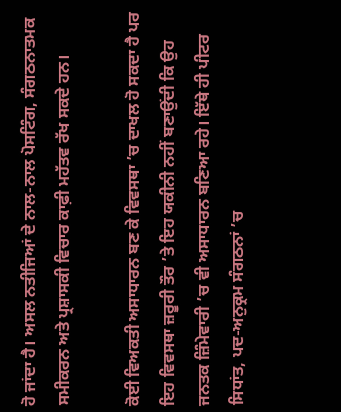ਹੋ ਜਾਂਦਾ ਹੈ। ਅਸਲ ਨਤੀਜਿਆਂ ਦੇ ਨਾਲ-ਨਾਲ ਪੋਸਟਿੰਗ, ਸੰਗਠਨਾਤਮਕ ਸਮੀਕਰਨ ਅਤੇ ਪ੍ਰਸ਼ਾਸਕੀ ਵਿਚਾਰ ਕਾਫ਼ੀ ਮਹੱਤਵ ਰੱਖ ਸਕਦੇ ਹਨ।

ਕੋਈ ਵਿਅਕਤੀ ਅਸਾਧਾਰਨ ਬਣ ਕੇ ਵਿਵਸਥਾ ’ਚ ਦਾਖਲ ਹੋ ਸਕਦਾ ਹੈ ਪਰ ਇਹ ਵਿਵਸਥਾ ਜ਼ਰੂਰੀ ਤੌਰ ’ਤੇ ਇਹ ਯਕੀਨੀ ਨਹੀਂ ਬਣਾਉਂਦੀ ਕਿ ਉਹ ਜਨਤਕ ਜ਼ਿੰਮੇਵਾਰੀ ’ਚ ਵੀ ਅਸਾਧਾਰਨ ਬਣਿਆ ਰਹੇ। ਇੱਥੇ ਹੀ ਪੀਟਰ ਸਿਧਾਂਤ, ਪਦ-ਅਨੁਕ੍ਰਮ ਸੰਗਠਨਾਂ ’ਚ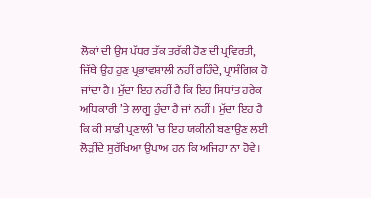ਲੋਕਾਂ ਦੀ ਉਸ ਪੱਧਰ ਤੱਕ ਤਰੱਕੀ ਹੋਣ ਦੀ ਪ੍ਰਵਿਰਤੀ, ਜਿੱਥੇ ਉਹ ਹੁਣ ਪ੍ਰਭਾਵਸ਼ਾਲੀ ਨਹੀਂ ਰਹਿੰਦੇ, ਪ੍ਰਾਸੰਗਿਕ ਹੋ ਜਾਂਦਾ ਹੈ। ਮੁੱਦਾ ਇਹ ਨਹੀਂ ਹੈ ਕਿ ਇਹ ਸਿਧਾਂਤ ਹਰੇਕ ਅਧਿਕਾਰੀ ’ਤੇ ਲਾਗੂ ਹੁੰਦਾ ਹੈ ਜਾਂ ਨਹੀਂ। ਮੁੱਦਾ ਇਹ ਹੈ ਕਿ ਕੀ ਸਾਡੀ ਪ੍ਰਣਾਲੀ ’ਚ ਇਹ ਯਕੀਨੀ ਬਣਾਉਣ ਲਈ ਲੋੜੀਂਦੇ ਸੁਰੱਖਿਆ ਉਪਾਅ ਹਨ ਕਿ ਅਜਿਹਾ ਨਾ ਹੋਵੇ।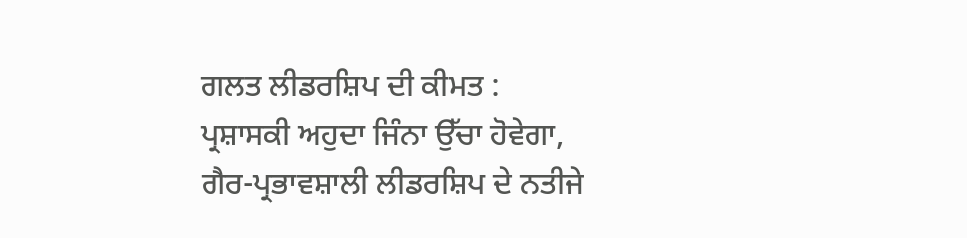ਗਲਤ ਲੀਡਰਸ਼ਿਪ ਦੀ ਕੀਮਤ : ਪ੍ਰਸ਼ਾਸਕੀ ਅਹੁਦਾ ਜਿੰਨਾ ਉੱਚਾ ਹੋਵੇਗਾ, ਗੈਰ-ਪ੍ਰਭਾਵਸ਼ਾਲੀ ਲੀਡਰਸ਼ਿਪ ਦੇ ਨਤੀਜੇ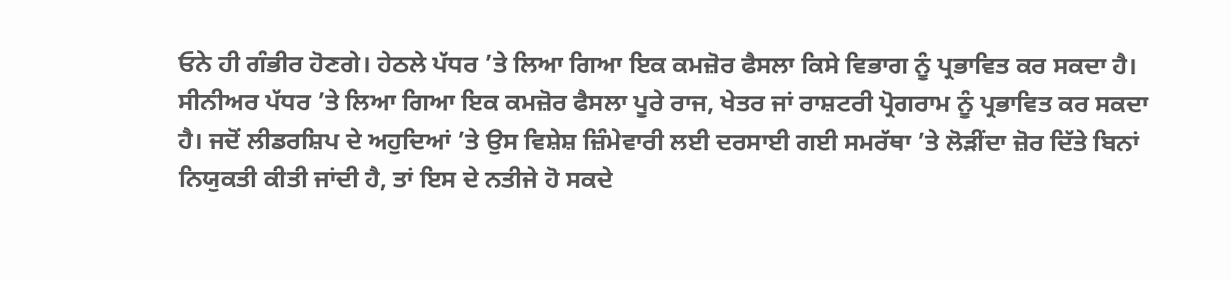ਓਨੇ ਹੀ ਗੰਭੀਰ ਹੋਣਗੇ। ਹੇਠਲੇ ਪੱਧਰ ’ਤੇ ਲਿਆ ਗਿਆ ਇਕ ਕਮਜ਼ੋਰ ਫੈਸਲਾ ਕਿਸੇ ਵਿਭਾਗ ਨੂੰ ਪ੍ਰਭਾਵਿਤ ਕਰ ਸਕਦਾ ਹੈ। ਸੀਨੀਅਰ ਪੱਧਰ ’ਤੇ ਲਿਆ ਗਿਆ ਇਕ ਕਮਜ਼ੋਰ ਫੈਸਲਾ ਪੂਰੇ ਰਾਜ, ਖੇਤਰ ਜਾਂ ਰਾਸ਼ਟਰੀ ਪ੍ਰੋਗਰਾਮ ਨੂੰ ਪ੍ਰਭਾਵਿਤ ਕਰ ਸਕਦਾ ਹੈ। ਜਦੋਂ ਲੀਡਰਸ਼ਿਪ ਦੇ ਅਹੁਦਿਆਂ ’ਤੇ ਉਸ ਵਿਸ਼ੇਸ਼ ਜ਼ਿੰਮੇਵਾਰੀ ਲਈ ਦਰਸਾਈ ਗਈ ਸਮਰੱਥਾ ’ਤੇ ਲੋੜੀਂਦਾ ਜ਼ੋਰ ਦਿੱਤੇ ਬਿਨਾਂ ਨਿਯੁਕਤੀ ਕੀਤੀ ਜਾਂਦੀ ਹੈ, ਤਾਂ ਇਸ ਦੇ ਨਤੀਜੇ ਹੋ ਸਕਦੇ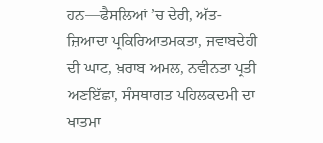ਹਨ—ਫੈਸਲਿਆਂ ’ਚ ਦੇਰੀ, ਅੱਤ-ਜ਼ਿਆਦਾ ਪ੍ਰਕਿਰਿਆਤਮਕਤਾ, ਜਵਾਬਦੇਹੀ ਦੀ ਘਾਟ, ਖ਼ਰਾਬ ਅਮਲ, ਨਵੀਨਤਾ ਪ੍ਰਤੀ ਅਣਇੱਛਾ, ਸੰਸਥਾਗਤ ਪਹਿਲਕਦਮੀ ਦਾ ਖਾਤਮਾ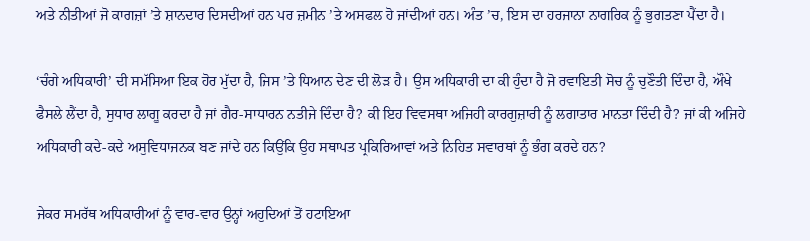ਅਤੇ ਨੀਤੀਆਂ ਜੋ ਕਾਗਜ਼ਾਂ ’ਤੇ ਸ਼ਾਨਦਾਰ ਦਿਸਦੀਆਂ ਹਨ ਪਰ ਜ਼ਮੀਨ ’ਤੇ ਅਸਫਲ ਹੋ ਜਾਂਦੀਆਂ ਹਨ। ਅੰਤ ’ਚ, ਇਸ ਦਾ ਹਰਜਾਨਾ ਨਾਗਰਿਕ ਨੂੰ ਭੁਗਤਣਾ ਪੈਂਦਾ ਹੈ।

‘ਚੰਗੇ ਅਧਿਕਾਰੀ’ ਦੀ ਸਮੱਸਿਆ ਇਕ ਹੋਰ ਮੁੱਦਾ ਹੈ, ਜਿਸ ’ਤੇ ਧਿਆਨ ਦੇਣ ਦੀ ਲੋੜ ਹੈ। ਉਸ ਅਧਿਕਾਰੀ ਦਾ ਕੀ ਹੁੰਦਾ ਹੈ ਜੋ ਰਵਾਇਤੀ ਸੋਚ ਨੂੰ ਚੁਣੌਤੀ ਦਿੰਦਾ ਹੈ, ਔਖੇ ਫੈਸਲੇ ਲੈਂਦਾ ਹੈ, ਸੁਧਾਰ ਲਾਗੂ ਕਰਦਾ ਹੈ ਜਾਂ ਗੈਰ-ਸਾਧਾਰਨ ਨਤੀਜੇ ਦਿੰਦਾ ਹੈ? ਕੀ ਇਹ ਵਿਵਸਥਾ ਅਜਿਹੀ ਕਾਰਗੁਜ਼ਾਰੀ ਨੂੰ ਲਗਾਤਾਰ ਮਾਨਤਾ ਦਿੰਦੀ ਹੈ? ਜਾਂ ਕੀ ਅਜਿਹੇ ਅਧਿਕਾਰੀ ਕਦੇ-ਕਦੇ ਅਸੁਵਿਧਾਜਨਕ ਬਣ ਜਾਂਦੇ ਹਨ ਕਿਉਂਕਿ ਉਹ ਸਥਾਪਤ ਪ੍ਰਕਿਰਿਆਵਾਂ ਅਤੇ ਨਿਹਿਤ ਸਵਾਰਥਾਂ ਨੂੰ ਭੰਗ ਕਰਦੇ ਹਨ?

ਜੇਕਰ ਸਮਰੱਥ ਅਧਿਕਾਰੀਆਂ ਨੂੰ ਵਾਰ-ਵਾਰ ਉਨ੍ਹਾਂ ਅਹੁਦਿਆਂ ਤੋਂ ਹਟਾਇਆ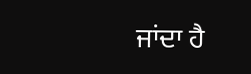ਜਾਂਦਾ ਹੈ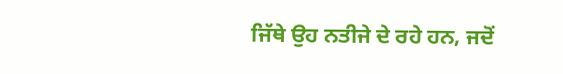ਜਿੱਥੇ ਉਹ ਨਤੀਜੇ ਦੇ ਰਹੇ ਹਨ, ਜਦੋਂ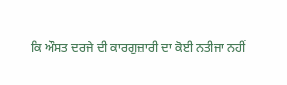ਕਿ ਔਸਤ ਦਰਜੇ ਦੀ ਕਾਰਗੁਜ਼ਾਰੀ ਦਾ ਕੋਈ ਨਤੀਜਾ ਨਹੀਂ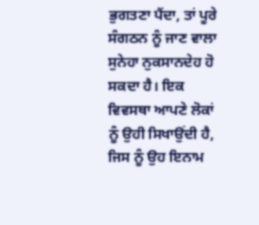ਭੁਗਤਣਾ ਪੈਂਦਾ, ਤਾਂ ਪੂਰੇ ਸੰਗਠਨ ਨੂੰ ਜਾਣ ਵਾਲਾ ਸੁਨੇਹਾ ਨੁਕਸਾਨਦੇਹ ਹੋ ਸਕਦਾ ਹੈ। ਇਕ ਵਿਵਸਥਾ ਆਪਣੇ ਲੋਕਾਂ ਨੂੰ ਉਹੀ ਸਿਖਾਉਂਦੀ ਹੈ, ਜਿਸ ਨੂੰ ਉਹ ਇਨਾਮ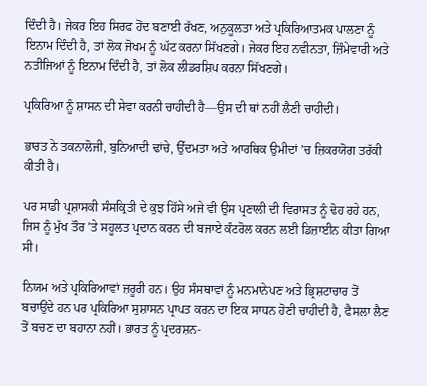ਦਿੰਦੀ ਹੈ। ਜੇਕਰ ਇਹ ਸਿਰਫ ਹੋਂਦ ਬਣਾਈ ਰੱਖਣ, ਅਨੁਕੂਲਤਾ ਅਤੇ ਪ੍ਰਕਿਰਿਆਤਮਕ ਪਾਲਣਾ ਨੂੰ ਇਨਾਮ ਦਿੰਦੀ ਹੈ, ਤਾਂ ਲੋਕ ਜੋਖਮ ਨੂੰ ਘੱਟ ਕਰਨਾ ਸਿੱਖਣਗੇ। ਜੇਕਰ ਇਹ ਨਵੀਨਤਾ, ਜ਼ਿੰਮੇਵਾਰੀ ਅਤੇ ਨਤੀਜਿਆਂ ਨੂੰ ਇਨਾਮ ਦਿੰਦੀ ਹੈ, ਤਾਂ ਲੋਕ ਲੀਡਰਸ਼ਿਪ ਕਰਨਾ ਸਿੱਖਣਗੇ।

ਪ੍ਰਕਿਰਿਆ ਨੂੰ ਸ਼ਾਸਨ ਦੀ ਸੇਵਾ ਕਰਨੀ ਚਾਹੀਦੀ ਹੈ—ਉਸ ਦੀ ਥਾਂ ਨਹੀਂ ਲੈਣੀ ਚਾਹੀਦੀ।

ਭਾਰਤ ਨੇ ਤਕਨਾਲੋਜੀ, ਬੁਨਿਆਦੀ ਢਾਂਚੇ, ਉੱਦਮਤਾ ਅਤੇ ਆਰਥਿਕ ਉਮੀਦਾਂ ’ਚ ਜ਼ਿਕਰਯੋਗ ਤਰੱਕੀ ਕੀਤੀ ਹੈ।

ਪਰ ਸਾਡੀ ਪ੍ਰਸ਼ਾਸਕੀ ਸੰਸਕ੍ਰਿਤੀ ਦੇ ਕੁਝ ਹਿੱਸੇ ਅਜੇ ਵੀ ਉਸ ਪ੍ਰਣਾਲੀ ਦੀ ਵਿਰਾਸਤ ਨੂੰ ਢੋਹ ਰਹੇ ਹਨ, ਜਿਸ ਨੂੰ ਮੁੱਖ ਤੌਰ ’ਤੇ ਸਹੂਲਤ ਪ੍ਰਦਾਨ ਕਰਨ ਦੀ ਬਜਾਏ ਕੰਟਰੋਲ ਕਰਨ ਲਈ ਡਿਜ਼ਾਈਨ ਕੀਤਾ ਗਿਆ ਸੀ।

ਨਿਯਮ ਅਤੇ ਪ੍ਰਕਿਰਿਆਵਾਂ ਜ਼ਰੂਰੀ ਹਨ। ਉਹ ਸੰਸਥਾਵਾਂ ਨੂੰ ਮਨਮਾਨੇਪਣ ਅਤੇ ਭ੍ਰਿਸ਼ਟਾਚਾਰ ਤੋਂ ਬਚਾਉਂਦੇ ਹਨ ਪਰ ਪ੍ਰਕਿਰਿਆ ਸੁਸ਼ਾਸਨ ਪ੍ਰਾਪਤ ਕਰਨ ਦਾ ਇਕ ਸਾਧਨ ਹੋਣੀ ਚਾਹੀਦੀ ਹੈ, ਫੈਸਲਾ ਲੈਣ ਤੋਂ ਬਚਣ ਦਾ ਬਹਾਨਾ ਨਹੀਂ। ਭਾਰਤ ਨੂੰ ਪ੍ਰਦਰਸ਼ਨ-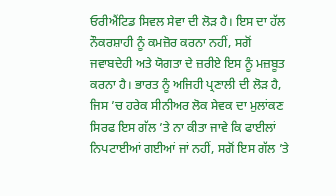ਓਰੀਐਂਟਿਡ ਸਿਵਲ ਸੇਵਾ ਦੀ ਲੋੜ ਹੈ। ਇਸ ਦਾ ਹੱਲ ਨੌਕਰਸ਼ਾਹੀ ਨੂੰ ਕਮਜ਼ੋਰ ਕਰਨਾ ਨਹੀਂ, ਸਗੋਂ ਜਵਾਬਦੇਹੀ ਅਤੇ ਯੋਗਤਾ ਦੇ ਜ਼ਰੀਏ ਇਸ ਨੂੰ ਮਜ਼ਬੂਤ ਕਰਨਾ ਹੈ। ਭਾਰਤ ਨੂੰ ਅਜਿਹੀ ਪ੍ਰਣਾਲੀ ਦੀ ਲੋੜ ਹੈ, ਜਿਸ ’ਚ ਹਰੇਕ ਸੀਨੀਅਰ ਲੋਕ ਸੇਵਕ ਦਾ ਮੁਲਾਂਕਣ ਸਿਰਫ ਇਸ ਗੱਲ ’ਤੇ ਨਾ ਕੀਤਾ ਜਾਵੇ ਕਿ ਫਾਈਲਾਂ ਨਿਪਟਾਈਆਂ ਗਈਆਂ ਜਾਂ ਨਹੀਂ, ਸਗੋਂ ਇਸ ਗੱਲ ’ਤੇ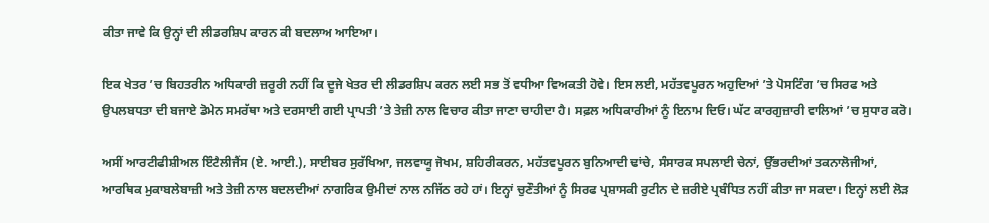ਕੀਤਾ ਜਾਵੇ ਕਿ ਉਨ੍ਹਾਂ ਦੀ ਲੀਡਰਸ਼ਿਪ ਕਾਰਨ ਕੀ ਬਦਲਾਅ ਆਇਆ।

ਇਕ ਖੇਤਰ ’ਚ ਬਿਹਤਰੀਨ ਅਧਿਕਾਰੀ ਜ਼ਰੂਰੀ ਨਹੀਂ ਕਿ ਦੂਜੇ ਖੇਤਰ ਦੀ ਲੀਡਰਸ਼ਿਪ ਕਰਨ ਲਈ ਸਭ ਤੋਂ ਵਧੀਆ ਵਿਅਕਤੀ ਹੋਵੇ। ਇਸ ਲਈ, ਮਹੱਤਵਪੂਰਨ ਅਹੁਦਿਆਂ ’ਤੇ ਪੋਸਟਿੰਗ ’ਚ ਸਿਰਫ ਅਤੇ ਉਪਲਬਧਤਾ ਦੀ ਬਜਾਏ ਡੋਮੇਨ ਸਮਰੱਥਾ ਅਤੇ ਦਰਸਾਈ ਗਈ ਪ੍ਰਾਪਤੀ ’ਤੇ ਤੇਜ਼ੀ ਨਾਲ ਵਿਚਾਰ ਕੀਤਾ ਜਾਣਾ ਚਾਹੀਦਾ ਹੈ। ਸਫ਼ਲ ਅਧਿਕਾਰੀਆਂ ਨੂੰ ਇਨਾਮ ਦਿਓ। ਘੱਟ ਕਾਰਗੁਜ਼ਾਰੀ ਵਾਲਿਆਂ ’ਚ ਸੁਧਾਰ ਕਰੋ।

ਅਸੀਂ ਆਰਟੀਫੀਸ਼ੀਅਲ ਇੰਟੈਲੀਜੈਂਸ (ਏ. ਆਈ.), ਸਾਈਬਰ ਸੁਰੱਖਿਆ, ਜਲਵਾਯੂ ਜੋਖਮ, ਸ਼ਹਿਰੀਕਰਨ, ਮਹੱਤਵਪੂਰਨ ਬੁਨਿਆਦੀ ਢਾਂਚੇ, ਸੰਸਾਰਕ ਸਪਲਾਈ ਚੇਨਾਂ, ਉੱਭਰਦੀਆਂ ਤਕਨਾਲੋਜੀਆਂ, ਆਰਥਿਕ ਮੁਕਾਬਲੇਬਾਜ਼ੀ ਅਤੇ ਤੇਜ਼ੀ ਨਾਲ ਬਦਲਦੀਆਂ ਨਾਗਰਿਕ ਉਮੀਦਾਂ ਨਾਲ ਨਜਿੱਠ ਰਹੇ ਹਾਂ। ਇਨ੍ਹਾਂ ਚੁਣੌਤੀਆਂ ਨੂੰ ਸਿਰਫ ਪ੍ਰਸ਼ਾਸਕੀ ਰੁਟੀਨ ਦੇ ਜ਼ਰੀਏ ਪ੍ਰਬੰਧਿਤ ਨਹੀਂ ਕੀਤਾ ਜਾ ਸਕਦਾ। ਇਨ੍ਹਾਂ ਲਈ ਲੋੜ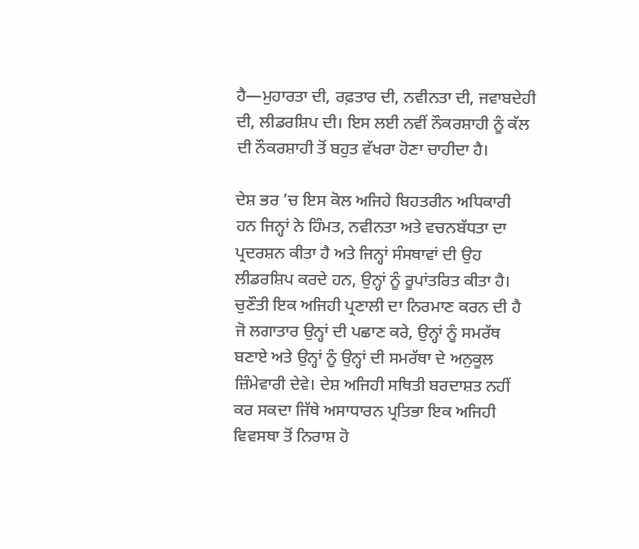ਹੈ—ਮੁਹਾਰਤਾ ਦੀ, ਰਫ਼ਤਾਰ ਦੀ, ਨਵੀਨਤਾ ਦੀ, ਜਵਾਬਦੇਹੀ ਦੀ, ਲੀਡਰਸ਼ਿਪ ਦੀ। ਇਸ ਲਈ ਨਵੀਂ ਨੌਕਰਸ਼ਾਹੀ ਨੂੰ ਕੱਲ ਦੀ ਨੌਕਰਸ਼ਾਹੀ ਤੋਂ ਬਹੁਤ ਵੱਖਰਾ ਹੋਣਾ ਚਾਹੀਦਾ ਹੈ।

ਦੇਸ਼ ਭਰ ’ਚ ਇਸ ਕੋਲ ਅਜਿਹੇ ਬਿਹਤਰੀਨ ਅਧਿਕਾਰੀ ਹਨ ਜਿਨ੍ਹਾਂ ਨੇ ਹਿੰਮਤ, ਨਵੀਨਤਾ ਅਤੇ ਵਚਨਬੱਧਤਾ ਦਾ ਪ੍ਰਦਰਸ਼ਨ ਕੀਤਾ ਹੈ ਅਤੇ ਜਿਨ੍ਹਾਂ ਸੰਸਥਾਵਾਂ ਦੀ ਉਹ ਲੀਡਰਸ਼ਿਪ ਕਰਦੇ ਹਨ, ਉਨ੍ਹਾਂ ਨੂੰ ਰੂਪਾਂਤਰਿਤ ਕੀਤਾ ਹੈ। ਚੁਣੌਤੀ ਇਕ ਅਜਿਹੀ ਪ੍ਰਣਾਲੀ ਦਾ ਨਿਰਮਾਣ ਕਰਨ ਦੀ ਹੈ ਜੋ ਲਗਾਤਾਰ ਉਨ੍ਹਾਂ ਦੀ ਪਛਾਣ ਕਰੇ, ਉਨ੍ਹਾਂ ਨੂੰ ਸਮਰੱਥ ਬਣਾਏ ਅਤੇ ਉਨ੍ਹਾਂ ਨੂੰ ਉਨ੍ਹਾਂ ਦੀ ਸਮਰੱਥਾ ਦੇ ਅਨੁਕੂਲ ਜ਼ਿੰਮੇਵਾਰੀ ਦੇਵੇ। ਦੇਸ਼ ਅਜਿਹੀ ਸਥਿਤੀ ਬਰਦਾਸ਼ਤ ਨਹੀਂ ਕਰ ਸਕਦਾ ਜਿੱਥੇ ਅਸਾਧਾਰਨ ਪ੍ਰਤਿਭਾ ਇਕ ਅਜਿਹੀ ਵਿਵਸਥਾ ਤੋਂ ਨਿਰਾਸ਼ ਹੋ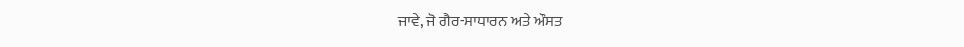ਜਾਵੇ, ਜੋ ਗੈਰ-ਸਾਧਾਰਨ ਅਤੇ ਔਸਤ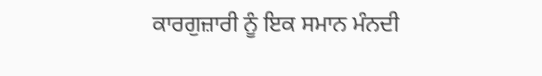ਕਾਰਗੁਜ਼ਾਰੀ ਨੂੰ ਇਕ ਸਮਾਨ ਮੰਨਦੀ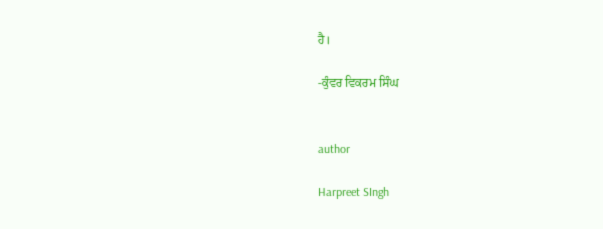ਹੈ।

-ਕੁੰਵਰ ਵਿਕਰਮ ਸਿੰਘ


author

Harpreet SIngh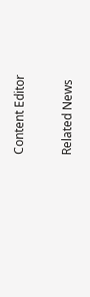Content Editor

Related News